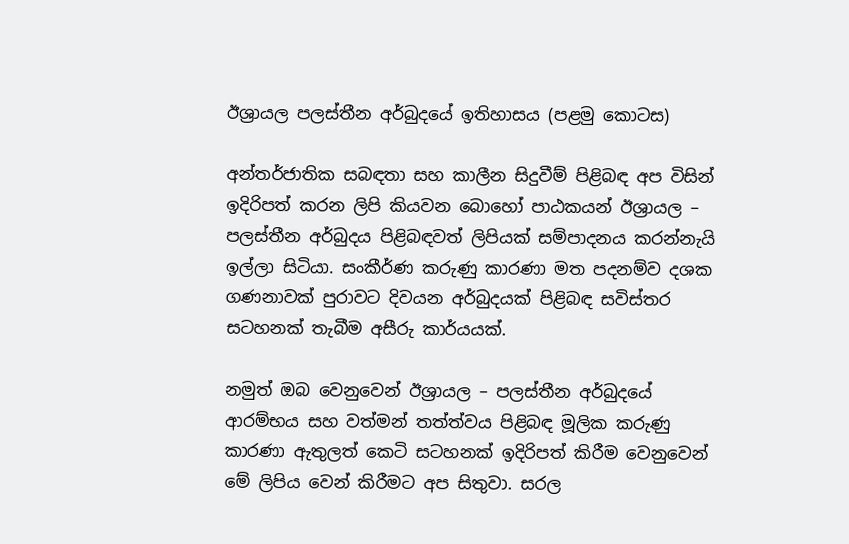ඊශ්‍රායල පලස්තීන අර්බුදයේ ඉතිහාසය (පළමු කොටස)

අන්තර්ජාතික සබඳතා සහ කාලීන සිදුවීම් පිළිබඳ අප විසින් ඉදිරිපත් කරන ලිපි කියවන බොහෝ පාඨකයන් ඊශ්‍රායල – පලස්තීන අර්බුදය පිළිබඳවත් ලිපියක් සම්පාදනය කරන්නැයි ඉල්ලා සිටියා. සංකීර්ණ කරුණු කාරණා මත පදනම්ව දශක ගණනාවක් පුරාවට දිවයන අර්බුදයක් පිළිබඳ සවිස්තර සටහනක් තැබීම අසීරු කාර්යයක්.

නමුත් ඔබ වෙනුවෙන් ඊශ්‍රායල – පලස්තීන අර්බුදයේ ආරම්භය සහ වත්මන් තත්ත්වය පිළිබඳ මූලික කරුණු කාරණා ඇතුලත් කෙටි සටහනක් ඉදිරිපත් කිරීම වෙනුවෙන් මේ ලිපිය වෙන් කිරීමට අප සිතුවා. සරල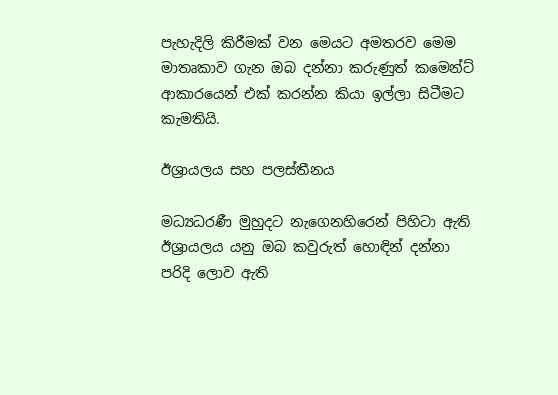පැහැදිලි කිරීමක් වන මෙයට අමතරව මෙම මාතෘකාව ගැන ඔබ දන්නා කරුණුත් කමෙන්ට් ආකාරයෙන් එක් කරන්න කියා ඉල්ලා සිටීමට කැමතියි.

ඊශ්‍රායලය සහ පලස්තීනය

මධ්‍යධරණී මුහුදට නැගෙනහිරෙන් පිහිටා ඇති ඊශ්‍රායලය යනු ඔබ කවුරුත් හොඳින් දන්නා පරිදි ලොව ඇති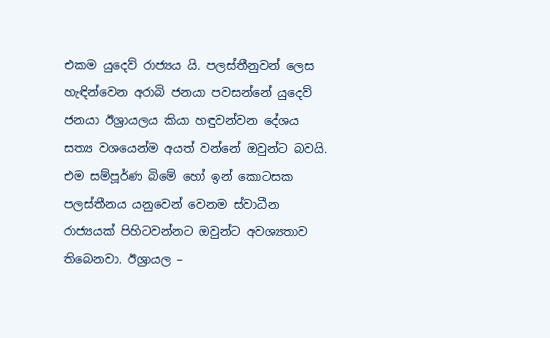එකම යුදෙව් රාජ්‍යය යි. පලස්තීනුවන් ලෙස හැඳින්වෙන අරාබි ජනයා පවසන්නේ යුදෙව් ජනයා ඊශ්‍රායලය කියා හඳුවන්වන දේශය සත්‍ය වශයෙන්ම අයත් වන්නේ ඔවුන්ට බවයි. එම සම්පූර්ණ බිමේ හෝ ඉන් කොටසක පලස්තීනය යනුවෙන් වෙනම ස්වාධීන රාජ්‍යයක් පිහිටවන්නට ඔවුන්ට අවශ්‍යතාව තිබෙනවා. ඊශ්‍රායල –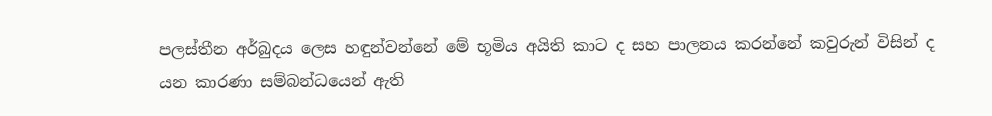පලස්තීන අර්බුදය ලෙස හඳුන්වන්නේ මේ භූමිය අයිති කාට ද සහ පාලනය කරන්නේ කවුරුන් විසින් ද යන කාරණා සම්බන්ධයෙන් ඇති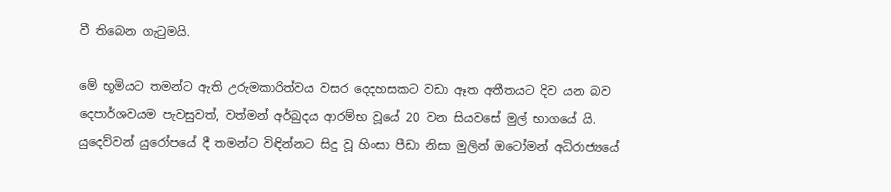වී තිබෙන ගැටුමයි.

මේ භූමියට තමන්ට ඇති උරුමකාරිත්වය වසර දෙදහසකට වඩා ඈත අතීතයට දිව යන බව දෙපාර්ශවයම පැවසුවත්, වත්මන් අර්බුදය ආරම්භ වූයේ 20 වන සියවසේ මුල් භාගයේ යි. යුදෙව්වන් යුරෝපයේ දී තමන්ට විඳින්නට සිදු වූ හිංසා පීඩා නිසා මුලින් ඔටෝමන් අධිරාජ්‍යයේ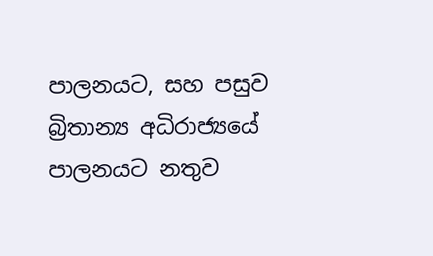පාලනයට, සහ පසුව බ්‍රිතාන්‍ය අධිරාජ්‍යයේ පාලනයට නතුව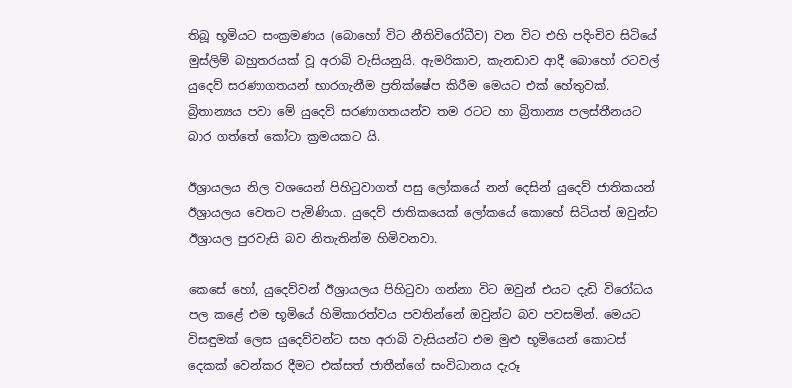තිබූ භූමියට සංක්‍රමණය (බොහෝ විට නීතිවිරෝධීව) වන විට එහි පදිංචිව සිටියේ මුස්ලිම් බහුතරයක් වූ අරාබි වැසියනුයි. ඇමරිකාව, කැනඩාව ආදී බොහෝ රටවල් යුදෙව් සරණාගතයන් භාරගැනීම ප්‍රතික්ෂේප කිරීම මෙයට එක් හේතුවක්. බ්‍රිතාන්‍යය පවා මේ යුදෙව් සරණාගතයන්ව තම රටට හා බ්‍රිතාන්‍ය පලස්තීනයට බාර ගත්තේ කෝටා ක්‍රමයකට යි.

ඊශ්‍රායලය නිල වශයෙන් පිහිටුවාගත් පසු ලෝකයේ නන් දෙසින් යුදෙව් ජාතිකයන් ඊශ්‍රායලය වෙතට පැමිණියා. යුදෙව් ජාතිකයෙක් ලෝකයේ කොහේ සිටියත් ඔවුන්ට ඊශ්‍රායල පුරවැසි බව නිතැතින්ම හිමිවනවා.

කෙසේ හෝ, යුදෙව්වන් ඊශ්‍රායලය පිහිටුවා ගන්නා විට ඔවුන් එයට දැඩි විරෝධය පල කළේ එම භූමියේ හිමිකාරත්වය පවතින්නේ ඔවුන්ට බව පවසමින්. මෙයට විසඳුමක් ලෙස යුදෙව්වන්ට සහ අරාබි වැසියන්ට එම මුළු භූමියෙන් කොටස් දෙකක් වෙන්කර දීමට එක්සත් ජාතීන්ගේ සංවිධානය දැරූ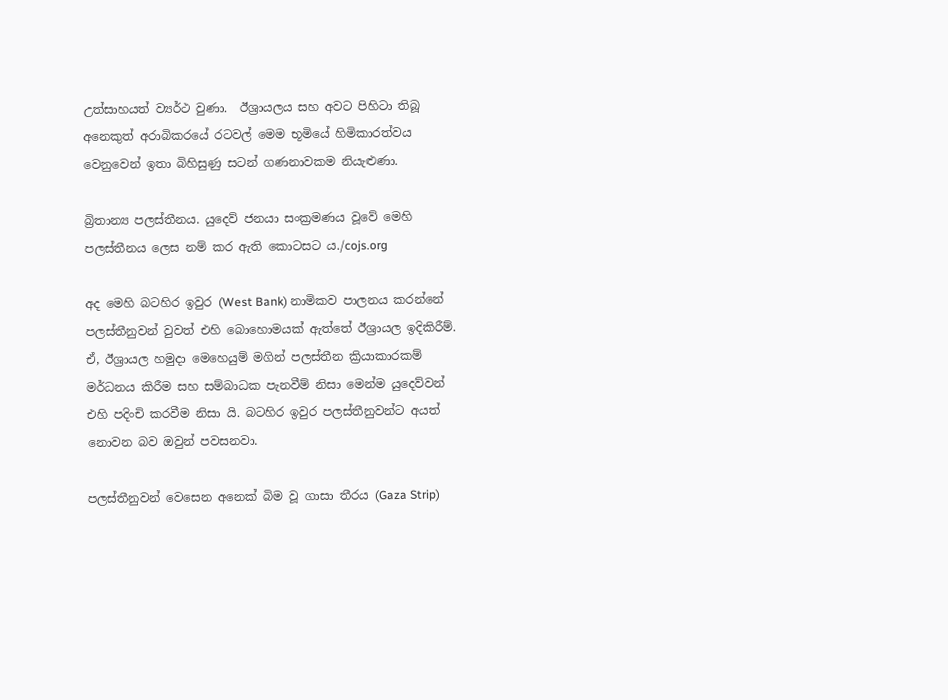උත්සාහයත් ව්‍යර්ථ වුණා.  ඊශ්‍රායලය සහ අවට පිහිටා තිබූ අනෙකුත් අරාබිකරයේ රටවල් මෙම භූමියේ හිමිකාරත්වය වෙනුවෙන් ඉතා බිහිසුණු සටන් ගණනාවකම නියැළුණා.

බ්‍රිතාන්‍ය පලස්තීනය. යුදෙව් ජනයා සංක්‍රමණය වූවේ මෙහි පලස්තීනය ලෙස නම් කර ඇති කොටසට ය./cojs.org

අද මෙහි බටහිර ඉවුර (West Bank) නාමිකව පාලනය කරන්නේ පලස්තීනුවන් වුවත් එහි බොහොමයක් ඇත්තේ ඊශ්‍රායල ඉදිකිරීම්. ඒ, ඊශ්‍රායල හමුදා මෙහෙයුම් මගින් පලස්තීන ක්‍රියාකාරකම් මර්ධනය කිරීම සහ සම්බාධක පැනවීම් නිසා මෙන්ම යුදෙව්වන් එහි පදිංචි කරවීම නිසා යි. බටහිර ඉවුර පලස්තීනුවන්ට අයත් නොවන බව ඔවුන් පවසනවා.

පලස්තීනුවන් වෙසෙන අනෙක් බිම වූ ගාසා තීරය (Gaza Strip)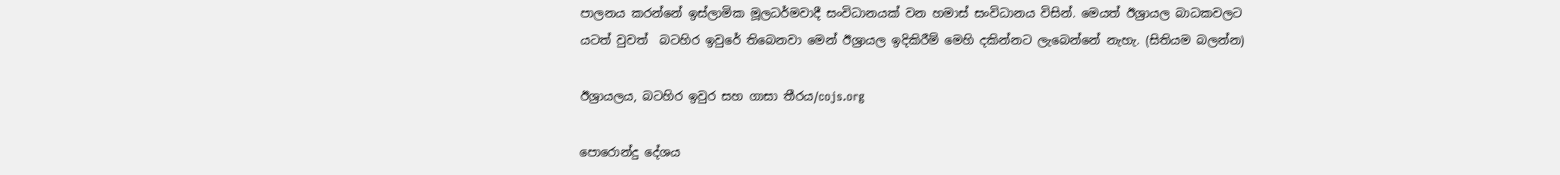පාලනය කරන්නේ ඉස්ලාමික මූලධර්මවාදී සංවිධානයක් වන හමාස් සංවිධානය විසින්. මෙයත් ඊශ්‍රායල බාධකවලට යටත් වුවත්  බටහිර ඉවුරේ තිබෙනවා මෙන් ඊශ්‍රායල ඉදිකිරීම් මෙහි දකින්නට ලැබෙන්නේ නැහැ. (සිතියම බලන්න)

ඊශ්‍රායලය, බටහිර ඉවුර සහ ගාසා තීරය/cojs.org

පොරොන්දු දේශය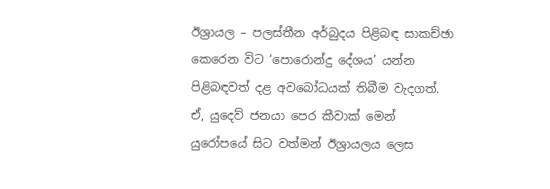ඊශ්‍රායල – පලස්තීන අර්බුදය පිළිබඳ සාකච්ඡා කෙරෙන විට ‘පොරොන්දු දේශය’ යන්න පිළිබඳවත් දළ අවබෝධයක් තිබීම වැදගත්. ඒ, යුදෙව් ජනයා පෙර කීවාක් මෙන් යුරෝපයේ සිට වත්මන් ඊශ්‍රායලය ලෙස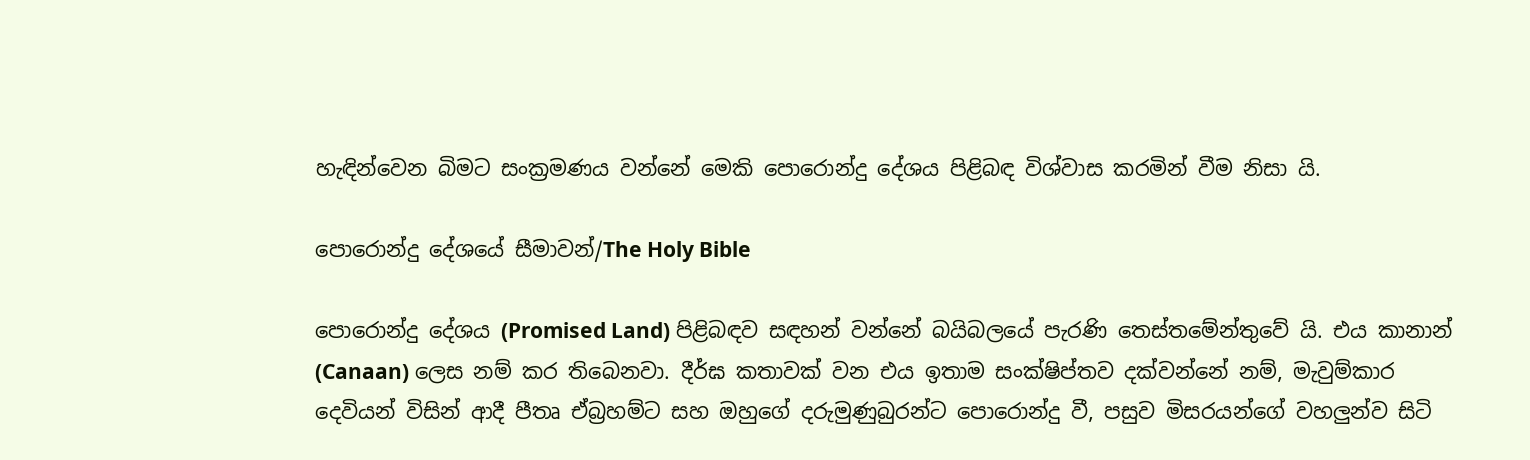හැඳින්වෙන බිමට සංක්‍රමණය වන්නේ මෙකි පොරොන්දු දේශය පිළිබඳ විශ්වාස කරමින් වීම නිසා යි.

පොරොන්දු දේශයේ සීමාවන්/The Holy Bible

පොරොන්දු දේශය (Promised Land) පිළිබඳව සඳහන් වන්නේ බයිබලයේ පැරණි තෙස්තමේන්තුවේ යි. එය කානාන් (Canaan) ලෙස නම් කර තිබෙනවා. දීර්ඝ කතාවක් වන එය ඉතාම සංක්ෂිප්තව දක්වන්නේ නම්, මැවුම්කාර දෙවියන් විසින් ආදී පීතෘ ඒබ්‍රහම්ට සහ ඔහුගේ දරුමුණුබුරන්ට පොරොන්දු වී, පසුව මිසරයන්ගේ වහලුන්ව සිටි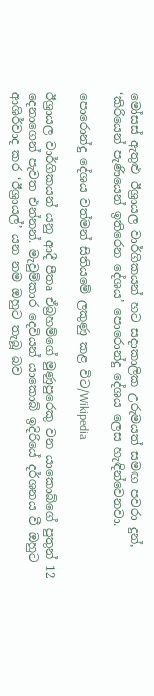මෝසස් ඇතුළු ඊශ්‍රායල වාර්ගිකයන් හට සදාකාලික උරුමයත් සමඟ පවරා දුන්, ‘කිරියෙන් පැණියෙන් ඉතිරෙන දේශය’ පොරොන්දු දේශය ලෙස හැඳින්වෙනවා.

පොරොන්දු දේශය වත්මන් සිතියමේ ලකුණු කළ විට/Wikipedia

ඊශ්‍රායල වාර්ගිකයන් යනු ආදී පීතෘ ඒබ්‍රහම්ගේ මුණුපුරෙකු වන යාකොබ්ගේ පුතුන් 12 දෙනාගෙන් පැවත එන්නන්. මැවුම්කාර දෙවියන් යාකොබ් ඉදිරියේ දර්ශනය වී ඔහුට ආශිර්වාද කර ‘ඊශ්‍රායල්’ යන නම ඔහුට තැබූ බව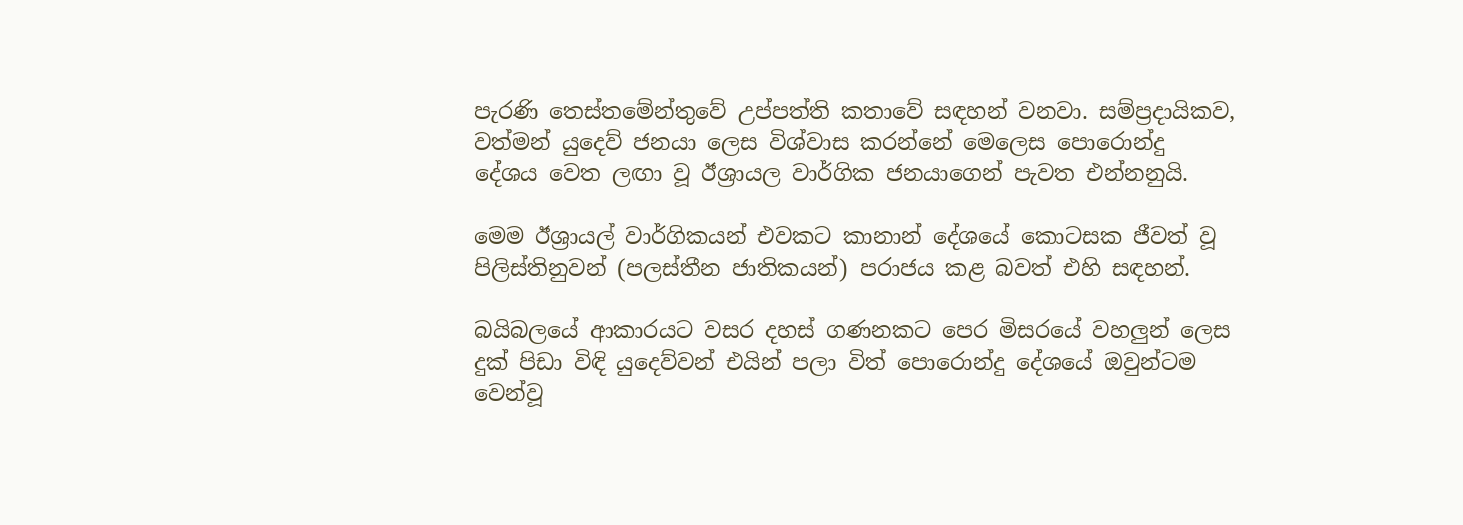පැරණි තෙස්තමේන්තුවේ උප්පත්ති කතාවේ සඳහන් වනවා. සම්ප්‍රදායිකව, වත්මන් යුදෙව් ජනයා ලෙස විශ්වාස කරන්නේ මෙලෙස පොරොන්දු දේශය වෙත ලඟා වූ ඊශ්‍රායල වාර්ගික ජනයාගෙන් පැවත එන්නනුයි.

මෙම ඊශ්‍රායල් වාර්ගිකයන් එවකට කානාන් දේශයේ කොටසක ජීවත් වූ පිලිස්තිනුවන් (පලස්තීන ජාතිකයන්) පරාජය කළ බවත් එහි සඳහන්.

බයිබලයේ ආකාරයට වසර දහස් ගණනකට පෙර මිසරයේ වහලුන් ලෙස දුක් පිඩා විඳි යුදෙව්වන් එයින් පලා විත් පොරොන්දු දේශයේ ඔවුන්ටම වෙන්වූ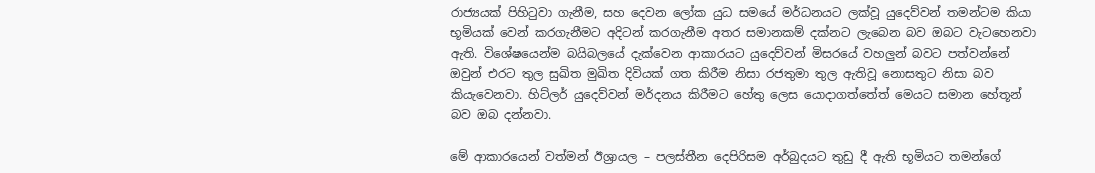රාජ්‍යයක් පිහිටුවා ගැනීම, සහ දෙවන ලෝක යුධ සමයේ මර්ධනයට ලක්වූ යුදෙව්වන් තමන්ටම කියා භූමියක් වෙන් කරගැනීමට අදිටන් කරගැනීම අතර සමානකම් දක්නට ලැබෙන බව ඔබට වැටහෙනවා ඇති. විශේෂයෙන්ම බයිබලයේ දැක්වෙන ආකාරයට යුදෙව්වන් මිසරයේ වහලුන් බවට පත්වන්නේ ඔවුන් එරට තුල සුඛිත මුඛිත දිවියක් ගත කිරීම නිසා රජතුමා තුල ඇතිවූ නොසතුට නිසා බව කියැවෙනවා. හිට්ලර් යුදෙව්වන් මර්දනය කිරීමට හේතු ලෙස යොදාගත්තේත් මෙයට සමාන හේතූන් බව ඔබ දන්නවා.

මේ ආකාරයෙන් වත්මන් ඊශ්‍රායල – පලස්තීන දෙපිරිසම අර්බුදයට තුඩු දී ඇති භූමියට තමන්ගේ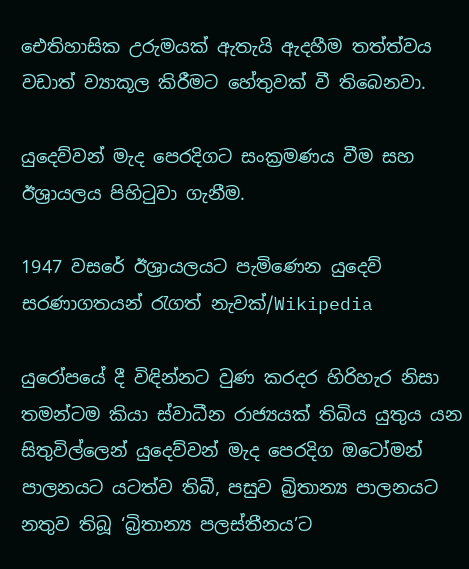ඓතිහාසික උරුමයක් ඇතැයි ඇදහීම තත්ත්වය වඩාත් ව්‍යාකූල කිරීමට හේතුවක් වී තිබෙනවා.

යුදෙව්වන් මැද පෙරදිගට සංක්‍රමණය වීම සහ ඊශ්‍රායලය පිහිටුවා ගැනීම.

1947 වසරේ ඊශ්‍රායලයට පැමිණෙන යුදෙව් සරණාගතයන් රැගත් නැවක්/Wikipedia

යුරෝපයේ දී විඳින්නට වුණ කරදර හිරිහැර නිසා තමන්ටම කියා ස්වාධීන රාජ්‍යයක් තිබිය යුතුය යන සිතුවිල්ලෙන් යුදෙව්වන් මැද පෙරදිග ඔටෝමන් පාලනයට යටත්ව තිබී, පසුව බ්‍රිතාන්‍ය පාලනයට නතුව තිබූ ‘බ්‍රිතාන්‍ය පලස්තීනය’ට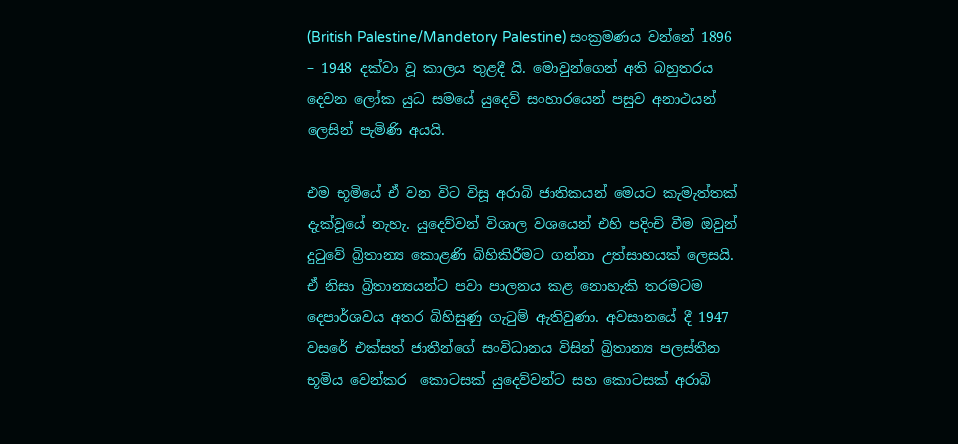(British Palestine/Mandetory Palestine) සංක්‍රමණය වන්නේ 1896 – 1948 දක්වා වූ කාලය තුළදී යි. මොවුන්ගෙන් අති බහුතරය දෙවන ලෝක යුධ සමයේ යුදෙව් සංහාරයෙන් පසුව අනාථයන් ලෙසින් පැමිණි අයයි.

එම භූමියේ ඒ වන විට විසූ අරාබි ජාතිකයන් මෙයට කැමැත්තක් දැක්වූයේ නැහැ. යුදෙව්වන් විශාල වශයෙන් එහි පදිංචි වීම ඔවුන් දුටුවේ බ්‍රිතාන්‍ය කොළණි බිහිකිරීමට ගන්නා උත්සාහයක් ලෙසයි. ඒ නිසා බ්‍රිතාන්‍යයන්ට පවා පාලනය කළ නොහැකි තරමටම දෙපාර්ශවය අතර බිහිසුණු ගැටුම් ඇතිවුණා. අවසානයේ දී 1947 වසරේ එක්සත් ජාතීන්ගේ සංවිධානය විසින් බ්‍රිතාන්‍ය පලස්තීන භූමිය වෙන්කර  කොටසක් යුදෙව්වන්ට සහ කොටසක් අරාබි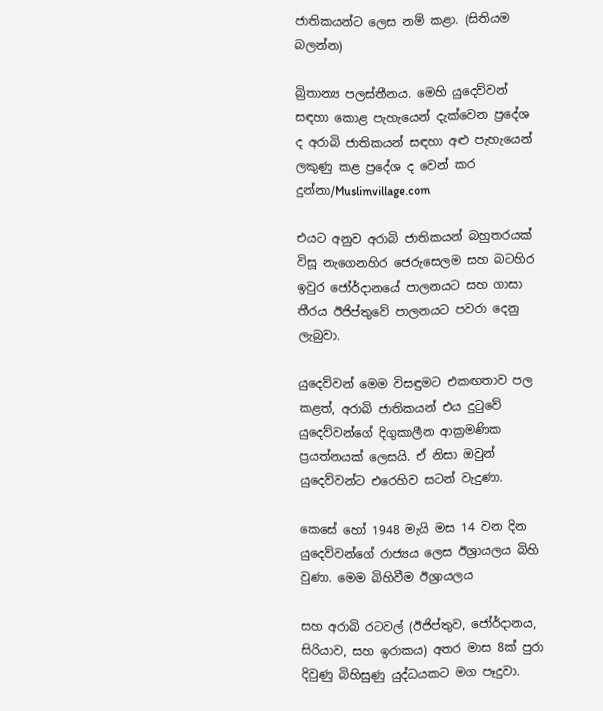ජාතිකයන්ට ලෙස නම් කළා. (සිතියම බලන්න)

බ්‍රිතාන්‍ය පලස්තීනය. මෙහි යුදෙව්වන් සඳහා කොළ පැහැයෙන් දැක්වෙන ප්‍රදේශ ද අරාබි ජාතිකයන් සඳහා අළු පැහැයෙන් ලකුණු කළ ප්‍රදේශ ද වෙන් කර දුන්නා/Muslimvillage.com

එයට අනුව අරාබි ජාතිකයන් බහුතරයක් විසූ නැගෙනහිර ජෙරුසෙලම සහ බටහිර ඉවුර ජෝර්දානයේ පාලනයට සහ ගාසා තීරය ඊජිප්තුවේ පාලනයට පවරා දෙනු ලැබුවා.

යුදෙව්වන් මෙම විසඳුමට එකඟතාව පල කළත්, අරාබි ජාතිකයන් එය දුටුවේ යුදෙව්වන්ගේ දිගුකාලීන ආක්‍රමණික ප්‍රයත්නයක් ලෙසයි. ඒ නිසා ඔවුන් යුදෙව්වන්ට එරෙහිව සටන් වැදුණා.

කෙසේ හෝ 1948 මැයි මස 14 වන දින යුදෙව්වන්ගේ රාජ්‍යය ලෙස ඊශ්‍රායලය බිහි වුණා. මෙම බිහිවීම ඊශ්‍රායලය

සහ අරාබි රටවල් (ඊජිප්තුව, ජෝර්දානය, සිරියාව, සහ ඉරාකය) අතර මාස 8ක් පුරා දිවුණු බිහිසුණු යුද්ධයකට මග පෑදුවා.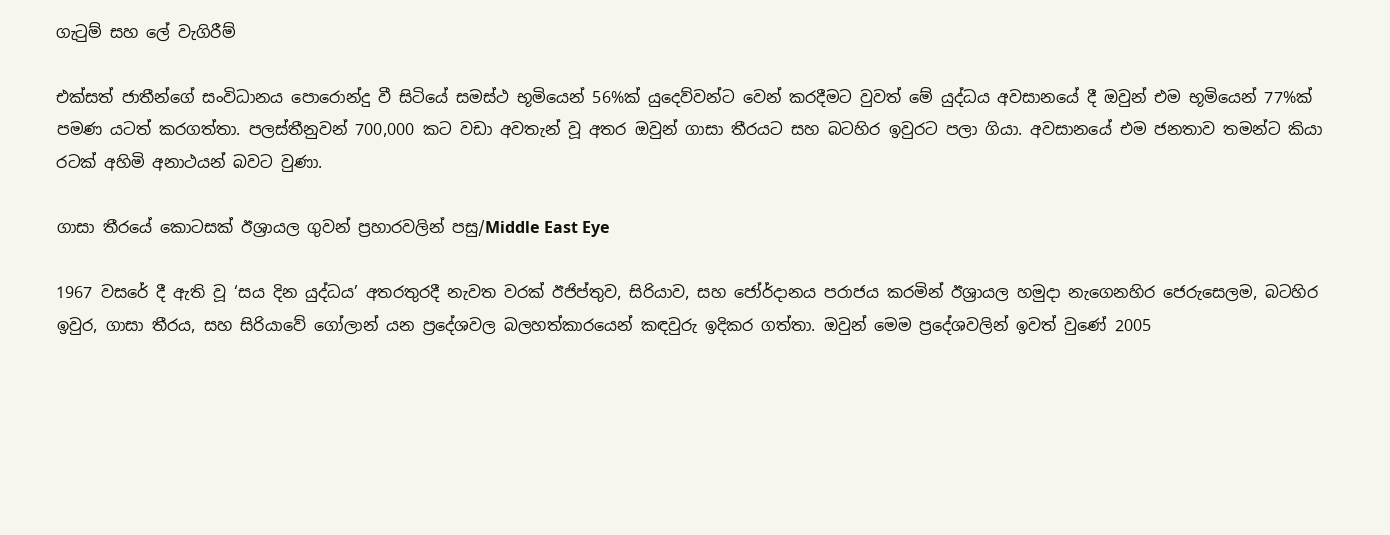ගැටුම් සහ ලේ වැගිරීම්

එක්සත් ජාතීන්ගේ සංවිධානය පොරොන්දු වී සිටියේ සමස්ථ භූමියෙන් 56%ක් යුදෙව්වන්ට වෙන් කරදීමට වුවත් මේ යුද්ධය අවසානයේ දී ඔවුන් එම භූමියෙන් 77%ක් පමණ යටත් කරගත්තා. පලස්තීනුවන් 700,000 කට වඩා අවතැන් වූ අතර ඔවුන් ගාසා තීරයට සහ බටහිර ඉවුරට පලා ගියා. අවසානයේ එම ජනතාව තමන්ට කියා රටක් අහිමි අනාථයන් බවට වුණා.

ගාසා තීරයේ කොටසක් ඊශ්‍රායල ගුවන් ප්‍රහාරවලින් පසු/Middle East Eye

1967 වසරේ දී ඇති වූ ‘සය දින යුද්ධය’ අතරතුරදී නැවත වරක් ඊජිප්තුව, සිරියාව, සහ ජෝර්දානය පරාජය කරමින් ඊශ්‍රායල හමුදා නැගෙනහිර ජෙරුසෙලම, බටහිර ඉවුර, ගාසා තීරය, සහ සිරියාවේ ගෝලාන් යන ප්‍රදේශවල බලහත්කාරයෙන් කඳවුරු ඉදිකර ගත්තා. ඔවුන් මෙම ප්‍රදේශවලින් ඉවත් වුණේ 2005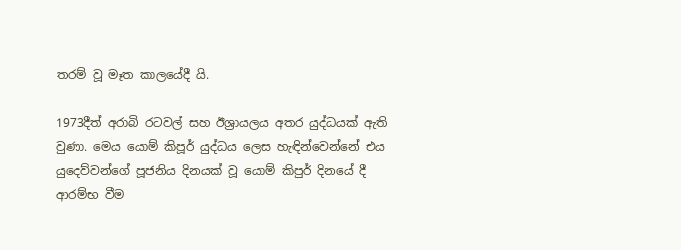තරම් වූ මෑත කාලයේදී යි.

1973දීත් අරාබි රටවල් සහ ඊශ්‍රායලය අතර යුද්ධයක් ඇති වුණා. මෙය යොම් කිපූර් යුද්ධය ලෙස හැඳින්වෙන්නේ එය යුදෙව්වන්ගේ පූජනිය දිනයක් වූ යොම් කිපුර් දිනයේ දී ආරම්භ වීම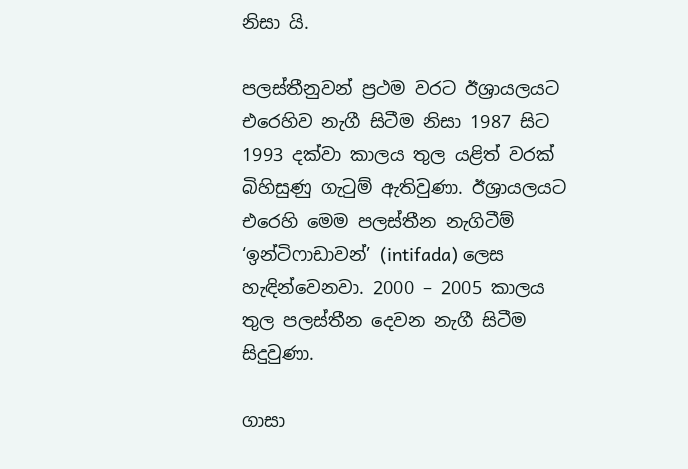නිසා යි.

පලස්තීනුවන් ප්‍රථම වරට ඊශ්‍රායලයට එරෙහිව නැගී සිටීම නිසා 1987 සිට 1993 දක්වා කාලය තුල යළිත් වරක් බිහිසුණු ගැටුම් ඇතිවුණා. ඊශ්‍රායලයට එරෙහි මෙම පලස්තීන නැගිටීම් ‘ඉන්ටිෆාඩාවන්’ (intifada) ලෙස හැඳින්වෙනවා. 2000 – 2005 කාලය තුල පලස්තීන දෙවන නැගී සිටීම සිදුවුණා.

ගාසා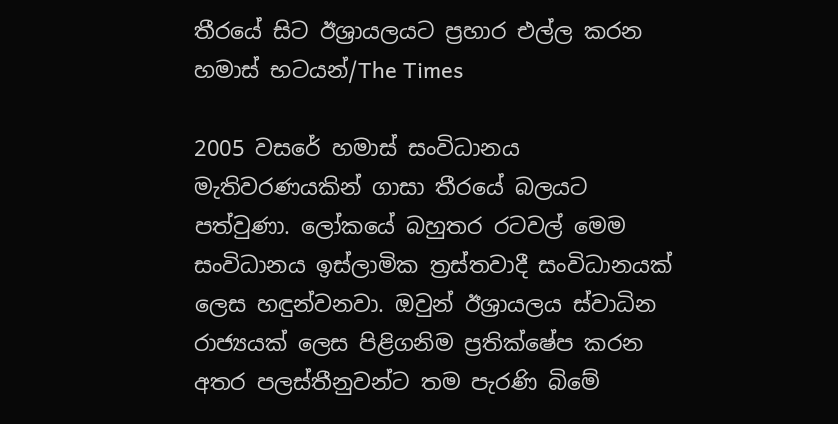තීරයේ සිට ඊශ්‍රායලයට ප්‍රහාර එල්ල කරන හමාස් භටයන්/The Times

2005 වසරේ හමාස් සංවිධානය මැතිවරණයකින් ගාසා තීරයේ බලයට පත්වුණා. ලෝකයේ බහුතර රටවල් මෙම සංවිධානය ඉස්ලාමික ත්‍රස්තවාදී සංවිධානයක් ලෙස හඳුන්වනවා. ඔවුන් ඊශ්‍රායලය ස්වාධින රාජ්‍යයක් ලෙස පිළිගනිම ප්‍රතික්ෂේප කරන අතර පලස්තීනුවන්ට තම පැරණි බිමේ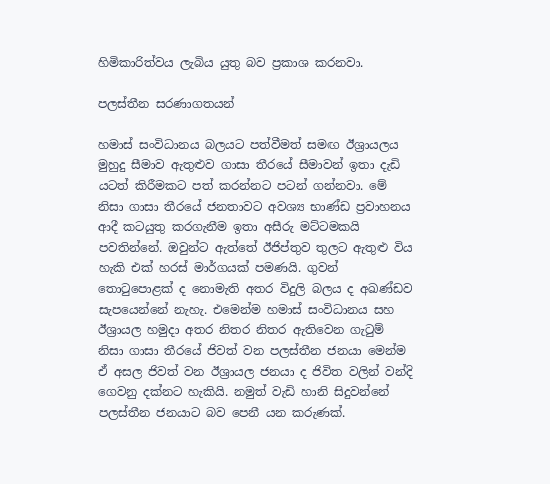හිමිකාරිත්වය ලැබිය යුතු බව ප්‍රකාශ කරනවා.

පලස්තීන සරණාගතයන්

හමාස් සංවිධානය බලයට පත්වීමත් සමඟ ඊශ්‍රායලය මුහුදු සීමාව ඇතුළුව ගාසා තීරයේ සීමාවන් ඉතා දැඩි යටත් කිරීමකට පත් කරන්නට පටන් ගන්නවා. මේ නිසා ගාසා තීරයේ ජනතාවට අවශ්‍ය භාණ්ඩ ප්‍රවාහනය ආදී කටයුතු කරගැනීම ඉතා අසීරු මට්ටමකයි පවතින්නේ. ඔවුන්ට ඇත්තේ ඊජිප්තුව තුලට ඇතුළු විය හැකි එක් හරස් මාර්ගයක් පමණයි. ගුවන් තොටුපොළක් ද නොමැති අතර විදුලි බලය ද අඛණ්ඩව සැපයෙන්නේ නැහැ. එමෙන්ම හමාස් සංවිධානය සහ ඊශ්‍රායල හමුදා අතර නිතර නිතර ඇතිවෙන ගැටුම් නිසා ගාසා තීරයේ ජිවත් වන පලස්තීන ජනයා මෙන්ම ඒ අසල ජිවත් වන ඊශ්‍රායල ජනයා ද ජිවිත වලින් වන්දි ගෙවනු දක්නට හැකියි. නමුත් වැඩි හානි සිදුවන්නේ පලස්තීන ජනයාට බව පෙනී යන කරුණක්.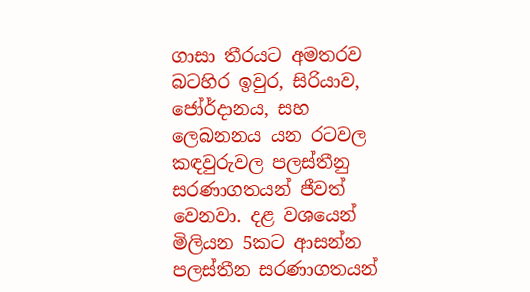ගාසා තීරයට අමතරව බටහිර ඉවුර, සිරියාව, ජෝර්දානය, සහ ලෙබනනය යන රටවල කඳවුරුවල පලස්තීනු සරණාගතයන් ජීවත් වෙනවා. දළ වශයෙන් මිලියන 5කට ආසන්න පලස්තීන සරණාගතයන්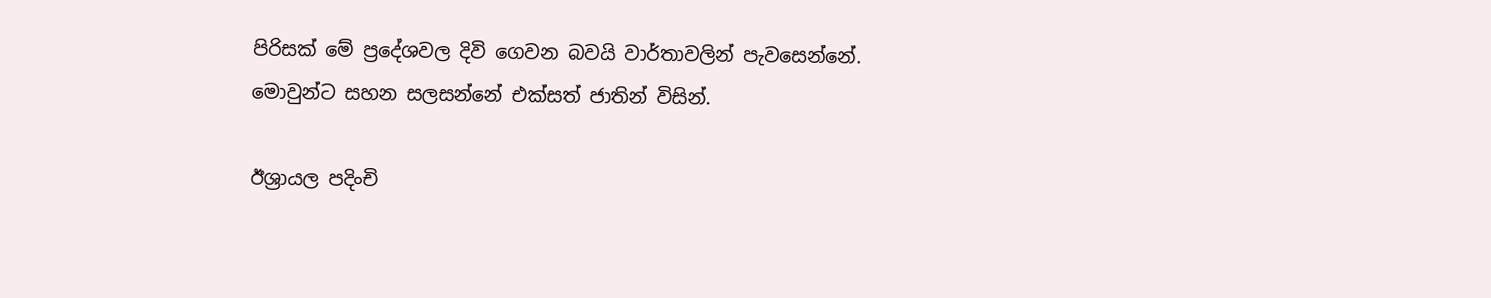පිරිසක් මේ ප්‍රදේශවල දිවි ගෙවන බවයි වාර්තාවලින් පැවසෙන්නේ. මොවුන්ට සහන සලසන්නේ එක්සත් ජාතින් විසින්.

ඊශ්‍රායල පදිංචි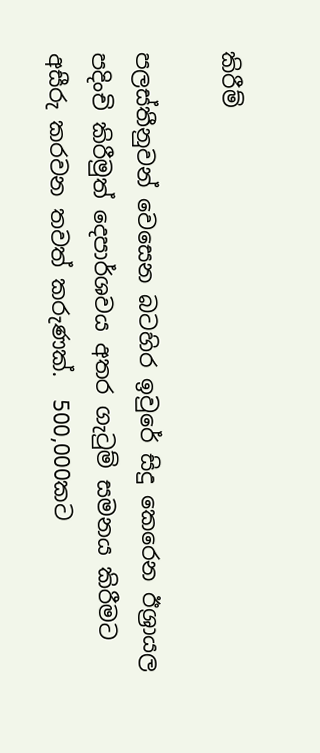කිරීම්

පලස්තීනුවන් වෙසෙන බටහිර ඉවුරේ සිදු කෙරෙන ඊශ්‍රායල පදිංචි කිරීමුත් දෙපාර්ශවය අතර ගැටුම් සමනය කිරීමට අසීරු කරවන තවත් කරුණක්.  500,000කට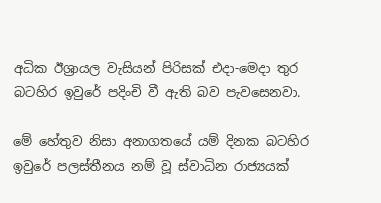අධික ඊශ්‍රායල වැසියන් පිරිසක් එදා-මෙදා තුර බටහිර ඉවුරේ පදිංචි වී ඇති බව පැවසෙනවා.

මේ හේතුව නිසා අනාගතයේ යම් දිනක බටහිර ඉවුරේ පලස්තීනය නම් වූ ස්වාධින රාජ්‍යයක්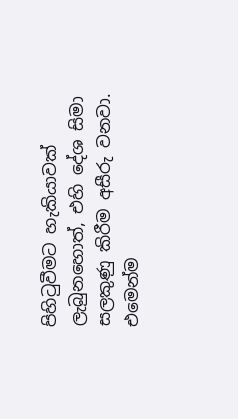පිහිටුවීමට හැකියාවක් ලැබුනහොත්, එහි දේශ සිමා සලකුණු කිරීම අසීරු වනවා. එමෙන්ම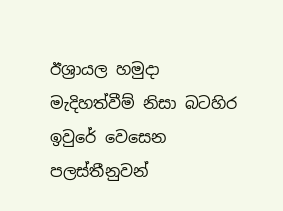ඊශ්‍රායල හමුදා මැදිහත්වීම් නිසා බටහිර ඉවුරේ වෙසෙන පලස්තීනුවන්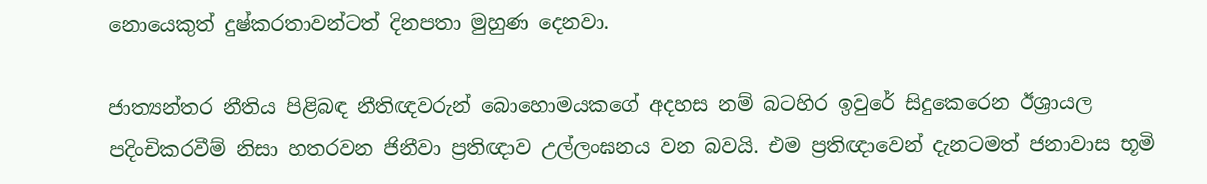නොයෙකුත් දුෂ්කරතාවන්ටත් දිනපතා මුහුණ දෙනවා.

ජාත්‍යන්තර නීතිය පිළිබඳ නීතිඥවරුන් බොහොමයකගේ අදහස නම් බටහිර ඉවුරේ සිදුකෙරෙන ඊශ්‍රායල පදිංචිකරවීම් නිසා හතරවන ජිනීවා ප්‍රතිඥාව උල්ලංඝනය වන බවයි. එම ප්‍රතිඥාවෙන් දැනටමත් ජනාවාස භූමි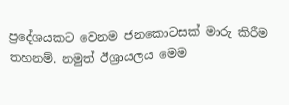ප්‍රදේශයකට වෙනම ජනකොටසක් මාරු කිරීම තහනම්. නමුත් ඊශ්‍රායලය මෙම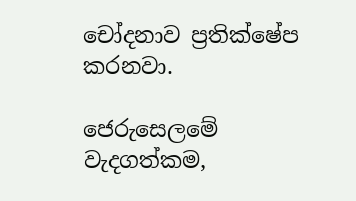චෝදනාව ප්‍රතික්ෂේප කරනවා.

ජෙරුසෙලමේ වැදගත්කම,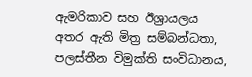ඇමරිකාව සහ ඊශ්‍රායලය අතර ඇති මිත්‍ර සම්බන්ධතා, පලස්තීන විමුක්ති සංවිධානය,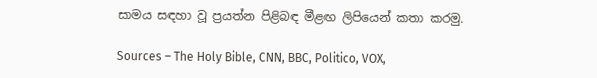සාමය සඳහා වූ ප්‍රයත්න පිළිබඳ මීළඟ ලිපියෙන් කතා කරමු.

Sources – The Holy Bible, CNN, BBC, Politico, VOX,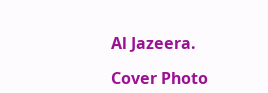Al Jazeera.

Cover Photo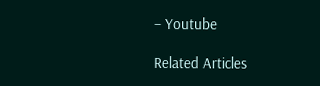– Youtube

Related Articles